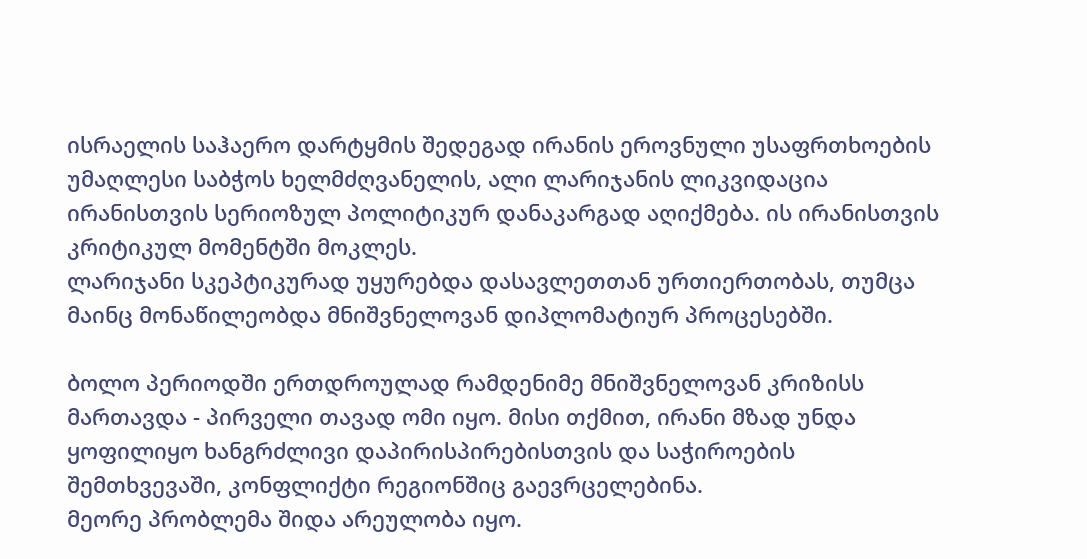ისრაელის საჰაერო დარტყმის შედეგად ირანის ეროვნული უსაფრთხოების უმაღლესი საბჭოს ხელმძღვანელის, ალი ლარიჯანის ლიკვიდაცია ირანისთვის სერიოზულ პოლიტიკურ დანაკარგად აღიქმება. ის ირანისთვის კრიტიკულ მომენტში მოკლეს.
ლარიჯანი სკეპტიკურად უყურებდა დასავლეთთან ურთიერთობას, თუმცა მაინც მონაწილეობდა მნიშვნელოვან დიპლომატიურ პროცესებში.

ბოლო პერიოდში ერთდროულად რამდენიმე მნიშვნელოვან კრიზისს მართავდა - პირველი თავად ომი იყო. მისი თქმით, ირანი მზად უნდა ყოფილიყო ხანგრძლივი დაპირისპირებისთვის და საჭიროების შემთხვევაში, კონფლიქტი რეგიონშიც გაევრცელებინა.
მეორე პრობლემა შიდა არეულობა იყო.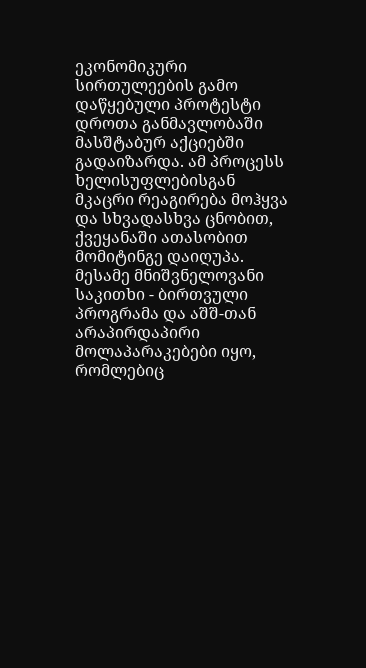ეკონომიკური სირთულეების გამო დაწყებული პროტესტი დროთა განმავლობაში მასშტაბურ აქციებში გადაიზარდა. ამ პროცესს ხელისუფლებისგან მკაცრი რეაგირება მოჰყვა და სხვადასხვა ცნობით, ქვეყანაში ათასობით მომიტინგე დაიღუპა.
მესამე მნიშვნელოვანი საკითხი - ბირთვული პროგრამა და აშშ-თან არაპირდაპირი მოლაპარაკებები იყო, რომლებიც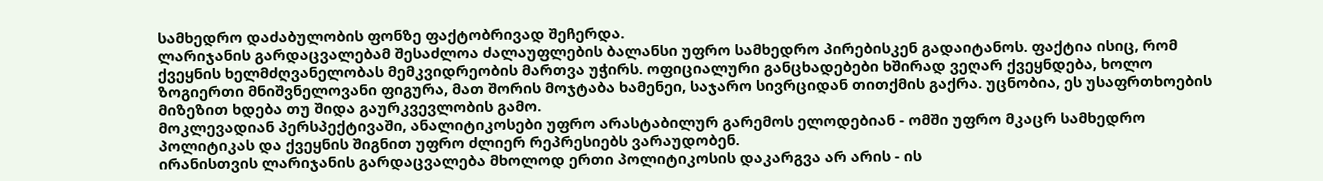სამხედრო დაძაბულობის ფონზე ფაქტობრივად შეჩერდა.
ლარიჯანის გარდაცვალებამ შესაძლოა ძალაუფლების ბალანსი უფრო სამხედრო პირებისკენ გადაიტანოს. ფაქტია ისიც, რომ ქვეყნის ხელმძღვანელობას მემკვიდრეობის მართვა უჭირს. ოფიციალური განცხადებები ხშირად ვეღარ ქვეყნდება, ხოლო ზოგიერთი მნიშვნელოვანი ფიგურა, მათ შორის მოჯტაბა ხამენეი, საჯარო სივრციდან თითქმის გაქრა. უცნობია, ეს უსაფრთხოების მიზეზით ხდება თუ შიდა გაურკვევლობის გამო.
მოკლევადიან პერსპექტივაში, ანალიტიკოსები უფრო არასტაბილურ გარემოს ელოდებიან - ომში უფრო მკაცრ სამხედრო პოლიტიკას და ქვეყნის შიგნით უფრო ძლიერ რეპრესიებს ვარაუდობენ.
ირანისთვის ლარიჯანის გარდაცვალება მხოლოდ ერთი პოლიტიკოსის დაკარგვა არ არის - ის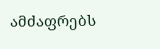ამძაფრებს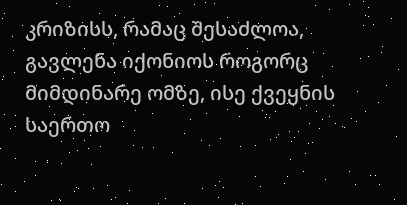კრიზისს, რამაც შესაძლოა, გავლენა იქონიოს როგორც მიმდინარე ომზე, ისე ქვეყნის საერთო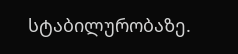სტაბილურობაზე.